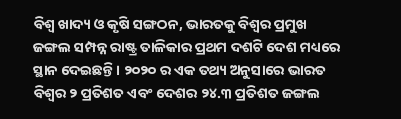ବିଶ୍ଵ ଖାଦ୍ୟ ଓ କୃଷି ସଙ୍ଗଠନ, ଭାରତକୁ ବିଶ୍ଵର ପ୍ରମୁଖ ଜଙ୍ଗଲ ସମ୍ପନ୍ନ ରାଷ୍ଟ୍ର ତାଳିକାର ପ୍ରଥମ ଦଶଟି ଦେଶ ମଧ୍ୟରେ ସ୍ଥାନ ଦେଇଛନ୍ତି। ୨୦୨୦ ର ଏକ ତଥ୍ୟ ଅନୁସାରେ ଭାରତ ବିଶ୍ଵର ୨ ପ୍ରତିଶତ ଏବଂ ଦେଶର ୨୪.୩ ପ୍ରତିଶତ ଜଙ୍ଗଲ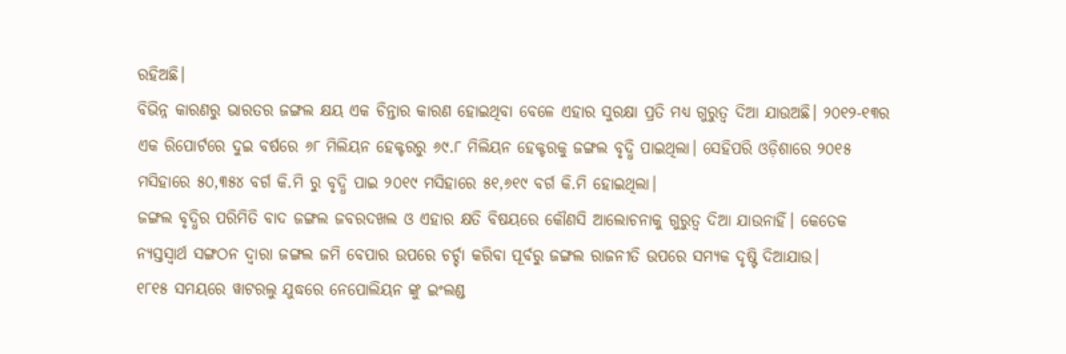ରହିଅଛି।
ବିଭିନ୍ନ କାରଣରୁ ଭାରତର ଜଙ୍ଗଲ କ୍ଷୟ ଏକ ଚିନ୍ତାର କାରଣ ହୋଇଥିବା ବେଳେ ଏହାର ସୁରକ୍ଷା ପ୍ରତି ମଧ୍ୟ ଗୁରୁତ୍ୱ ଦିଆ ଯାଉଅଛି। ୨୦୧୨-୧୩ର ଏକ ରିପୋର୍ଟରେ ଦୁଇ ବର୍ଷରେ ୬୮ ମିଲିୟନ ହେକ୍ଟରରୁ ୬୯.୮ ମିଲିୟନ ହେକ୍ଟରକୁ ଜଙ୍ଗଲ ବୃଦ୍ଧି ପାଇଥିଲା। ସେହିପରି ଓଡ଼ିଶାରେ ୨୦୧୫ ମସିହାରେ ୫୦,୩୫୪ ବର୍ଗ କି.ମି ରୁ ବୃଦ୍ଧି ପାଇ ୨୦୧୯ ମସିହାରେ ୫୧,୬୧୯ ବର୍ଗ କି.ମି ହୋଇଥିଲା।
ଜଙ୍ଗଲ ବୃଦ୍ଧିର ପରିମିତି ବାଦ ଜଙ୍ଗଲ ଜବରଦଖଲ ଓ ଏହାର କ୍ଷତି ବିଷୟରେ କୌଣସି ଆଲୋଚନାକୁ ଗୁରୁତ୍ୱ ଦିଆ ଯାଉନାହିଁ। କେତେକ ନ୍ୟସ୍ତସ୍ୱାର୍ଥ ସଙ୍ଗଠନ ଦ୍ବାରା ଜଙ୍ଗଲ ଜମି ବେପାର ଉପରେ ଚର୍ଚ୍ଚା କରିବା ପୂର୍ବରୁ ଜଙ୍ଗଲ ରାଜନୀତି ଉପରେ ସମ୍ୟକ ଦୃଷ୍ଟି ଦିଆଯାଉ।
୧୮୧୫ ସମୟରେ ୱାଟରଲୁ ଯୁଦ୍ଧରେ ନେପୋଲିୟନ ଙ୍କୁ ଇଂଲଣ୍ଡ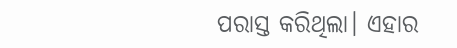ପରାସ୍ତ କରିଥିଲା। ଏହାର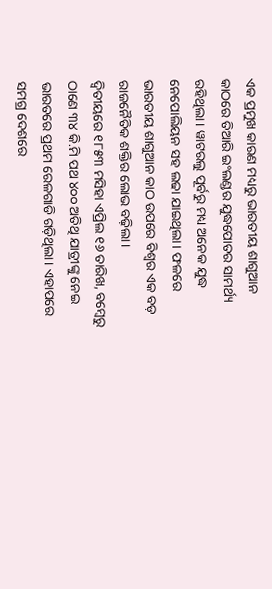ଏକ ପ୍ରମୁଖ କାରଣ ମଧ୍ୟରୁ ଭାରତୀୟ ଶାଗୁଆନ କାଠରେ ତିଆରି ଇଂଲଣ୍ଡର ଯୁଦ୍ଧପୋତର ସାମର୍ଥ୍ୟ ରହିଥିଲା। ୱାଟରଲୁ ପୂର୍ବରୁ ମଧ୍ୟ ଅନେକ ଯୁଦ୍ଧ ନେପୋଲିୟନ ସହ ଲଢା ଯାଇଥିଲା। ଫଳରେ ଭାରତୀୟ ଶାଗୁଆନ କାଠ ଉପରେ ବିଶ୍ଵର ଏକ ବଡ଼ ରାଜନୈତିକ ଶକ୍ତିର ଲୋଭ ବଢ଼ିଲା।
ଦ୍ୱିତୀୟରେ ୧୮୫୩ ମସିହା ଏପ୍ରିଲ ୧୬ ତାରିଖ, ବମ୍ବେରୁ ଠାଣେ ୩୪ କି.ମି ପଥ ୪୦୦ ଅତିଥି ଯାତ୍ରୀଙ୍କୁ ନେଇ ଭାରତରେ ପ୍ରଥମ ରେଳଗାଡି ଗଡ଼ିଥିଲା। ଏହାପରେ ସମଗ୍ର ଦେଶରେ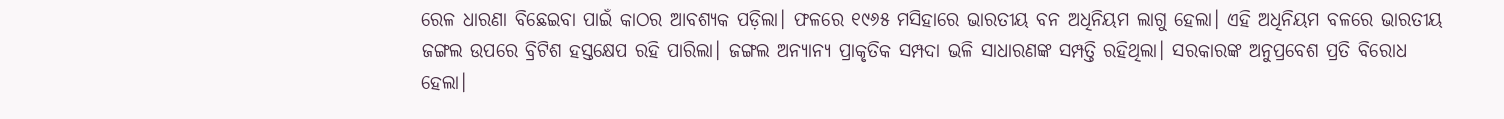ରେଳ ଧାରଣା ବିଛେଇବା ପାଇଁ କାଠର ଆବଶ୍ୟକ ପଡ଼ିଲା। ଫଳରେ ୧୯୬୫ ମସିହାରେ ଭାରତୀୟ ବନ ଅଧିନିୟମ ଲାଗୁ ହେଲା। ଏହି ଅଧିନିୟମ ବଳରେ ଭାରତୀୟ ଜଙ୍ଗଲ ଉପରେ ବ୍ରିଟିଶ ହସ୍ତକ୍ଷେପ ରହି ପାରିଲା। ଜଙ୍ଗଲ ଅନ୍ୟାନ୍ୟ ପ୍ରାକୃତିକ ସମ୍ପଦା ଭଳି ସାଧାରଣଙ୍କ ସମ୍ପତ୍ତି ରହିଥିଲା। ସରକାରଙ୍କ ଅନୁପ୍ରବେଶ ପ୍ରତି ବିରୋଧ ହେଲା।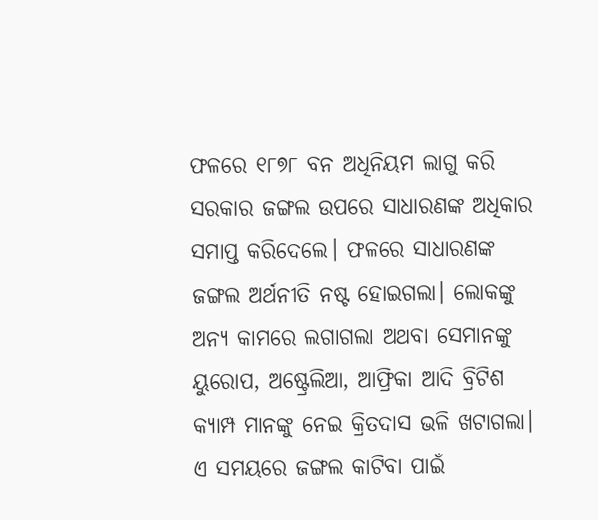ଫଳରେ ୧୮୭୮ ବନ ଅଧିନିୟମ ଲାଗୁ କରି ସରକାର ଜଙ୍ଗଲ ଉପରେ ସାଧାରଣଙ୍କ ଅଧିକାର ସମାପ୍ତ କରିଦେଲେ। ଫଳରେ ସାଧାରଣଙ୍କ ଜଙ୍ଗଲ ଅର୍ଥନୀତି ନଷ୍ଟ ହୋଇଗଲା। ଲୋକଙ୍କୁ ଅନ୍ୟ କାମରେ ଲଗାଗଲା ଅଥବା ସେମାନଙ୍କୁ ୟୁରୋପ, ଅଷ୍ଟ୍ରେଲିଆ, ଆଫ୍ରିକା ଆଦି ବ୍ରିଟିଶ କ୍ୟାମ୍ପ ମାନଙ୍କୁ ନେଇ କ୍ରିତଦାସ ଭଳି ଖଟାଗଲା। ଏ ସମୟରେ ଜଙ୍ଗଲ କାଟିବା ପାଇଁ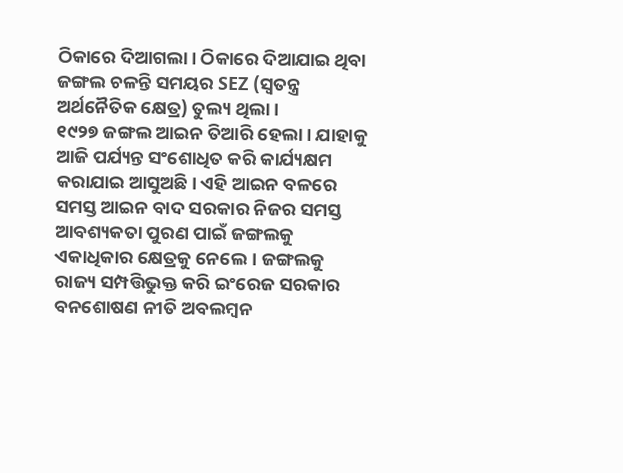ଠିକାରେ ଦିଆଗଲା। ଠିକାରେ ଦିଆଯାଇ ଥିବା ଜଙ୍ଗଲ ଚଳନ୍ତି ସମୟର SEZ (ସ୍ୱତନ୍ତ୍ର ଅର୍ଥନୈତିକ କ୍ଷେତ୍ର) ତୁଲ୍ୟ ଥିଲା।
୧୯୨୭ ଜଙ୍ଗଲ ଆଇନ ତିଆରି ହେଲା। ଯାହାକୁ ଆଜି ପର୍ଯ୍ୟନ୍ତ ସଂଶୋଧିତ କରି କାର୍ଯ୍ୟକ୍ଷମ କରାଯାଇ ଆସୁଅଛି। ଏହି ଆଇନ ବଳରେ ସମସ୍ତ ଆଇନ ବାଦ ସରକାର ନିଜର ସମସ୍ତ ଆବଶ୍ୟକତା ପୁରଣ ପାଇଁ ଜଙ୍ଗଲକୁ ଏକାଧିକାର କ୍ଷେତ୍ରକୁ ନେଲେ। ଜଙ୍ଗଲକୁ ରାଜ୍ୟ ସମ୍ପତ୍ତିଭୁକ୍ତ କରି ଇଂରେଜ ସରକାର ବନଶୋଷଣ ନୀତି ଅବଲମ୍ବନ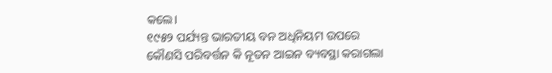କଲେ।
୧୯୫୨ ପର୍ଯ୍ୟନ୍ତ ଭାରତୀୟ ବନ ଅଧିନିୟମ ଉପରେ କୌଣସି ପରିବର୍ତ୍ତନ କି ନୂତନ ଆଇନ ବ୍ୟବସ୍ଥା କରାଗଲା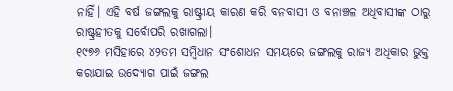ନାହିଁ। ଏହି ବର୍ଷ ଜଙ୍ଗଲକୁ ରାଷ୍ଟ୍ରୀୟ କାରଣ କରି ବନବାସୀ ଓ ବନାଞ୍ଚଳ ଅଧିବାସୀଙ୍କ ଠାରୁ ରାଷ୍ଟ୍ରହୀତକୁ ସର୍ବୋପରି ରଖାଗଲା।
୧୯୭୬ ମସିହାରେ ୪୨ତମ ସମ୍ବିଧାନ ସଂଶୋଧନ ସମୟରେ ଜଙ୍ଗଲକୁ ରାଜ୍ୟ ଅଧିକାର ଭୁକ୍ତ କରାଯାଇ ଉଦ୍ୟୋଗ ପାଇଁ ଜଙ୍ଗଲ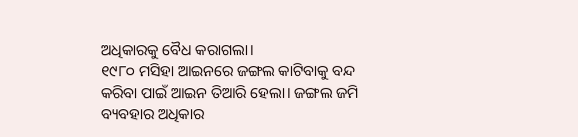ଅଧିକାରକୁ ବୈଧ କରାଗଲା।
୧୯୮୦ ମସିହା ଆଇନରେ ଜଙ୍ଗଲ କାଟିବାକୁ ବନ୍ଦ କରିବା ପାଇଁ ଆଇନ ତିଆରି ହେଲା। ଜଙ୍ଗଲ ଜମି ବ୍ୟବହାର ଅଧିକାର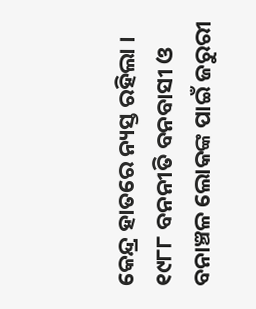କେନ୍ଦ୍ର ହାତରେ ନ୍ୟସ୍ତ ରହିଲା ।
୧୯୮୮ ବନନୀତି ବନବାସୀ ଓ ବନାଞ୍ଚଳ ଲୋକଙ୍କ ପାଇଁ ଜରୁରୀ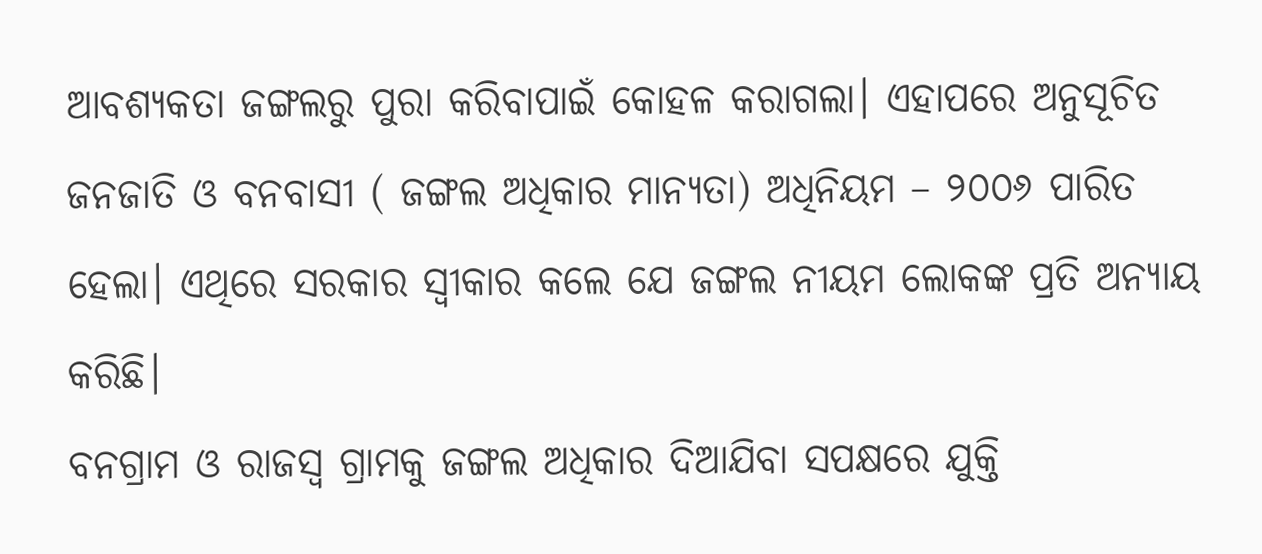ଆବଶ୍ୟକତା ଜଙ୍ଗଲରୁ ପୁରା କରିବାପାଇଁ କୋହଳ କରାଗଲା। ଏହାପରେ ଅନୁସୂଚିତ ଜନଜାତି ଓ ବନବାସୀ ( ଜଙ୍ଗଲ ଅଧିକାର ମାନ୍ୟତା) ଅଧିନିୟମ – ୨୦୦୬ ପାରିତ ହେଲା। ଏଥିରେ ସରକାର ସ୍ଵୀକାର କଲେ ଯେ ଜଙ୍ଗଲ ନୀୟମ ଲୋକଙ୍କ ପ୍ରତି ଅନ୍ୟାୟ କରିଛି।
ବନଗ୍ରାମ ଓ ରାଜସ୍ଵ ଗ୍ରାମକୁ ଜଙ୍ଗଲ ଅଧିକାର ଦିଆଯିବା ସପକ୍ଷରେ ଯୁକ୍ତି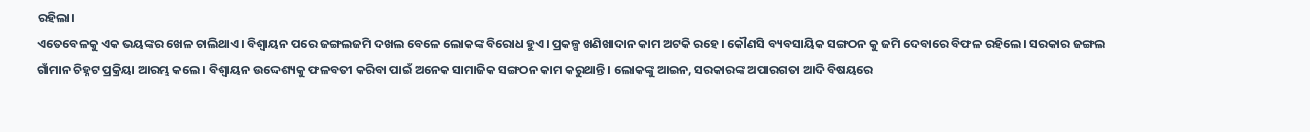ରହିଲା।
ଏତେବେଳକୁ ଏକ ଭୟଙ୍କର ଖେଳ ଚାଲିଥାଏ। ବିଶ୍ୱାୟନ ପରେ ଜଙ୍ଗଲଜମି ଦଖଲ ବେଳେ ଲୋକଙ୍କ ବିରୋଧ ହୁଏ। ପ୍ରକଳ୍ପ ଖଣିଖାଦାନ କାମ ଅଟକି ରହେ। କୌଣସି ବ୍ୟବସାୟିକ ସଙ୍ଗଠନ କୁ ଜମି ଦେବାରେ ବିଫଳ ରହିଲେ। ସରକାର ଜଙ୍ଗଲ ଗାଁମାନ ଚିହ୍ନଟ ପ୍ରକ୍ରିୟା ଆରମ୍ଭ କଲେ। ବିଶ୍ୱାୟନ ଉଦ୍ଦେଶ୍ୟକୁ ଫଳବତୀ କରିବା ପାଇଁ ଅନେକ ସାମାଜିକ ସଙ୍ଗଠନ କାମ କରୁଥାନ୍ତି। ଲୋକଙ୍କୁ ଆଇନ, ସରକାରଙ୍କ ଅପାରଗତା ଆଦି ବିଷୟରେ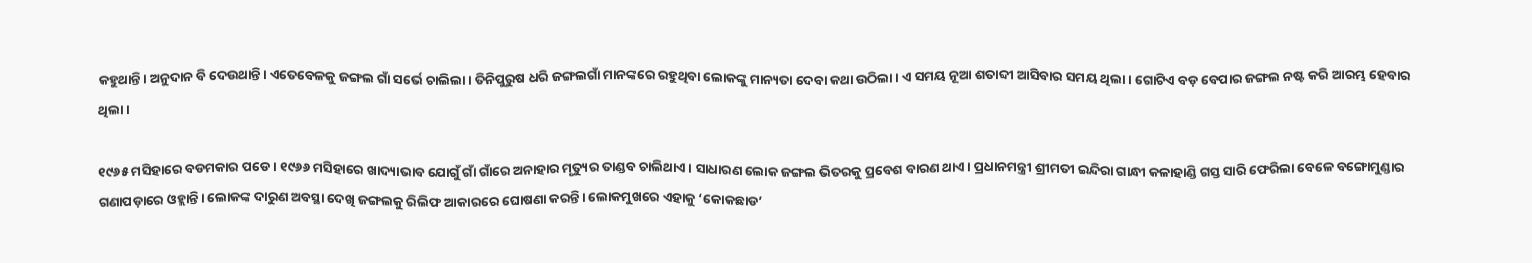କହୁଥାନ୍ତି। ଅନୁଦାନ ବି ଦେଉଥାନ୍ତି। ଏତେବେଳକୁ ଜଙ୍ଗଲ ଗାଁ ସର୍ଭେ ଚାଲିଲା। ତିନିପୁରୁଷ ଧରି ଜଙ୍ଗଲଗାଁ ମାନଙ୍କରେ ରହୁଥିବା ଲୋକଙ୍କୁ ମାନ୍ୟତା ଦେବା କଥା ଉଠିଲା। ଏ ସମୟ ନୂଆ ଶତାବ୍ଦୀ ଆସିବାର ସମୟ ଥିଲା। ଗୋଟିଏ ବଡ଼ ବେପାର ଜଙ୍ଗଲ ନଷ୍ଟ କରି ଆରମ୍ଭ ହେବାର ଥିଲା।

୧୯୬୫ ମସିହାରେ ବଡମକାର ପଡେ। ୧୯୬୬ ମସିହାରେ ଖାଦ୍ୟାଭାବ ଯୋଗୁଁ ଗାଁ ଗାଁରେ ଅନାହାର ମୃତ୍ୟୁର ତାଣ୍ଡବ ଚାଲିଥାଏ। ସାଧାରଣ ଲୋକ ଜଙ୍ଗଲ ଭିତରକୁ ପ୍ରବେଶ ବାରଣ ଥାଏ। ପ୍ରଧାନମନ୍ତ୍ରୀ ଶ୍ରୀମତୀ ଇନ୍ଦିରା ଗାନ୍ଧୀ କଳାହାଣ୍ଡି ଗସ୍ତ ସାରି ଫେରିଲା ବେଳେ ବଙ୍ଗୋମୁଣ୍ଡାର ଗଣାପଡ଼ାରେ ଓହ୍ଲାନ୍ତି। ଲୋକଙ୍କ ଦାରୁଣ ଅବସ୍ଥା ଦେଖି ଜଙ୍ଗଲକୁ ରିଲିଫ ଆକାରରେ ଘୋଷଣା କରନ୍ତି। ଲୋକମୁଖରେ ଏହାକୁ ‘କୋକଛାଡ’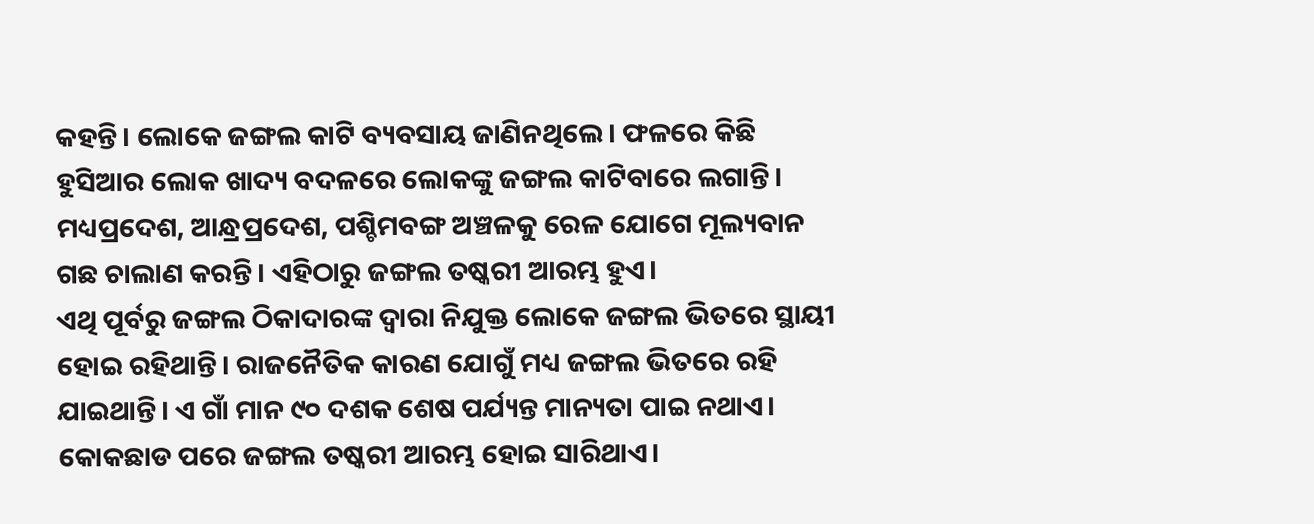କହନ୍ତି। ଲୋକେ ଜଙ୍ଗଲ କାଟି ବ୍ୟବସାୟ ଜାଣିନଥିଲେ। ଫଳରେ କିଛି ହୁସିଆର ଲୋକ ଖାଦ୍ୟ ବଦଳରେ ଲୋକଙ୍କୁ ଜଙ୍ଗଲ କାଟିବାରେ ଲଗାନ୍ତି। ମଧ୍ୟପ୍ରଦେଶ, ଆନ୍ଧ୍ରପ୍ରଦେଶ, ପଶ୍ଚିମବଙ୍ଗ ଅଞ୍ଚଳକୁ ରେଳ ଯୋଗେ ମୂଲ୍ୟବାନ ଗଛ ଚାଲାଣ କରନ୍ତି। ଏହିଠାରୁ ଜଙ୍ଗଲ ତଷ୍କରୀ ଆରମ୍ଭ ହୁଏ।
ଏଥି ପୂର୍ବରୁ ଜଙ୍ଗଲ ଠିକାଦାରଙ୍କ ଦ୍ୱାରା ନିଯୁକ୍ତ ଲୋକେ ଜଙ୍ଗଲ ଭିତରେ ସ୍ଥାୟୀ ହୋଇ ରହିଥାନ୍ତି। ରାଜନୈତିକ କାରଣ ଯୋଗୁଁ ମଧ୍ୟ ଜଙ୍ଗଲ ଭିତରେ ରହି ଯାଇଥାନ୍ତି। ଏ ଗାଁ ମାନ ୯୦ ଦଶକ ଶେଷ ପର୍ଯ୍ୟନ୍ତ ମାନ୍ୟତା ପାଇ ନଥାଏ। କୋକଛାଡ ପରେ ଜଙ୍ଗଲ ତଷ୍କରୀ ଆରମ୍ଭ ହୋଇ ସାରିଥାଏ।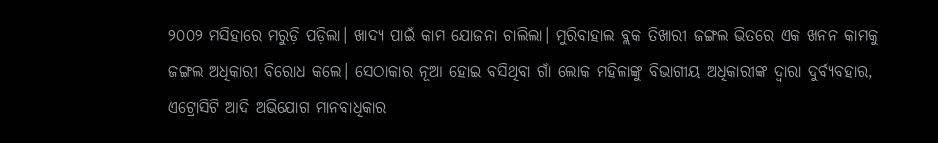୨୦୦୨ ମସିହାରେ ମରୁଡ଼ି ପଡ଼ିଲା। ଖାଦ୍ୟ ପାଇଁ କାମ ଯୋଜନା ଚାଲିଲା। ମୁରିବାହାଲ ବ୍ଲକ ତିଖାରୀ ଜଙ୍ଗଲ ଭିତରେ ଏକ ଖନନ କାମକୁ ଜଙ୍ଗଲ ଅଧିକାରୀ ବିରୋଧ କଲେ। ସେଠାକାର ନୂଆ ହୋଇ ବସିଥିବା ଗାଁ ଲୋକ ମହିଳାଙ୍କୁ ବିଭାଗୀୟ ଅଧିକାରୀଙ୍କ ଦ୍ୱାରା ଦୁର୍ବ୍ୟବହାର, ଏଟ୍ରୋସିଟି ଆଦି ଅଭିଯୋଗ ମାନବାଧିକାର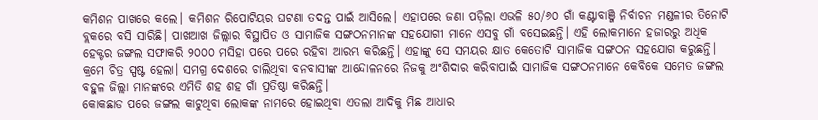କମିଶନ ପାଖରେ କଲେ। କମିଶନ ରିପୋଟିୟର ଘଟଣା ତଦନ୍ତ ପାଇଁ ଆସିଲେ। ଏହାପରେ ଜଣା ପଡ଼ିଲା ଏଭଳି ୫୦/୬୦ ଗାଁ କଣ୍ଟାବାଞ୍ଜି ନିର୍ବାଚନ ମଣ୍ଡଳୀର ତିନୋଟି ବ୍ଲକରେ ବସି ସାରିଛି। ପାଖଆଖ ଜିଲ୍ଲାର ବିସ୍ଥାପିତ ଓ ସାମାଜିକ ସଙ୍ଗଠନମାନଙ୍କ ସହଯୋଗୀ ମାନେ ଏସବୁ ଗାଁ ବସେଇଛନ୍ତି। ଏହି ଲୋକମାନେ ହଜାରରୁ ଅଧିକ ହେକ୍ଟର ଜଙ୍ଗଲ ସଫାକରି ୨୦୦୦ ମସିହା ପରେ ପରେ ରହିବା ଆରମ୍ଭ କରିଛନ୍ତି। ଏହାଙ୍କୁ ସେ ସମୟର କ୍ଷାତ କେତୋଟି ସାମାଜିକ ସଙ୍ଗଠନ ସହଯୋଗ କରୁଛନ୍ତି।
କ୍ରମେ ଚିତ୍ର ସ୍ପଷ୍ଟ ହେଲା। ସମଗ୍ର ଦେଶରେ ଚାଲିଥିବା ବନବାସୀଙ୍କ ଆନ୍ଦୋଳନରେ ନିଜକୁ ଅଂଶିଦାର କରିବାପାଇଁ ସାମାଜିକ ସଙ୍ଗଠନମାନେ କେବିକେ ସମେତ ଜଙ୍ଗଲ ବହୁଳ ଜିଲ୍ଲା ମାନଙ୍କରେ ଏମିତି ଶହ ଶହ ଗାଁ ପ୍ରତିଷ୍ଠା କରିଛନ୍ତି।
କୋକଛାଡ ପରେ ଜଙ୍ଗଲ କାଟୁଥିବା ଲୋକଙ୍କ ନାମରେ ହୋଇଥିବା ଏତଲା ଆଦିକୁ ମିଛ ଆଧାର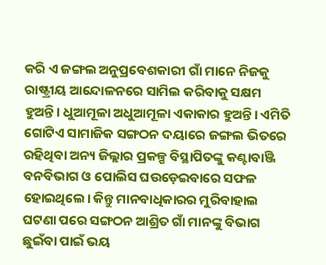କରି ଏ ଜଙ୍ଗଲ ଅନୁପ୍ରବେଶକାରୀ ଗାଁ ମାନେ ନିଜକୁ ରାଷ୍ଟ୍ରୀୟ ଆନ୍ଦୋଳନରେ ସାମିଲ କରିବାକୁ ସକ୍ଷମ ହୁଅନ୍ତି। ଧୁଆମୂଳା ଅଧୁଆମୂଳା ଏକାକାର ହୁଅନ୍ତି। ଏମିତି ଗୋଟିଏ ସାମାଜିକ ସଙ୍ଗଠନ ଦୟାରେ ଜଙ୍ଗଲ ଭିତରେ ରହିଥିବା ଅନ୍ୟ ଜିଲ୍ଲାର ପ୍ରକଳ୍ପ ବିସ୍ଥାପିତଙ୍କୁ କଣ୍ଟାବାଞ୍ଜି ବନବିଭାଗ ଓ ପୋଲିସ ଘଉଡ଼େଇବାରେ ସଫଳ ହୋଇଥିଲେ। କିନ୍ତୁ ମାନବାଧିକାରର ମୁରିବାହାଲ ଘଟଣା ପରେ ସଙ୍ଗଠନ ଆଶ୍ରିତ ଗାଁ ମାନଙ୍କୁ ବିଭାଗ ଛୁଇଁବା ପାଇଁ ଭୟ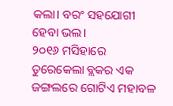କଲା। ବରଂ ସହଯୋଗୀ ହେବା ଭଲ।
୨୦୧୬ ମସିହାରେ ତୁରେକେଲା ବ୍ଲକର ଏକ ଜଙ୍ଗଲରେ ଗୋଟିଏ ମହାବଳ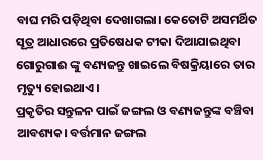ବାଘ ମରି ପଡ଼ିଥିବା ଦେଖାଗଲା। କେତୋଟି ଅସମର୍ଥିତ ସୂତ୍ର ଆଧାରରେ ପ୍ରତିଷେଧକ ଟୀକା ଦିଆଯାଇଥିବା ଗୋରୁଗାଈ ଙ୍କୁ ବଣ୍ୟଜନ୍ତୁ ଖାଇଲେ ବିଷକ୍ରିୟାରେ ତାର ମୃତ୍ୟୁ ହୋଇଥାଏ।
ପ୍ରକୃତିର ସନ୍ତୁଳନ ପାଇଁ ଜଙ୍ଗଲ ଓ ବଣ୍ୟଜନ୍ତୁଙ୍କ ବଞ୍ଚିବା ଆବଶ୍ୟକ। ବର୍ତ୍ତମାନ ଜଙ୍ଗଲ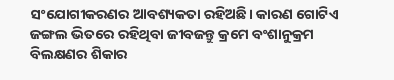ସଂଯୋଗୀକରଣର ଆବଶ୍ୟକତା ରହିଅଛି। କାରଣ ଗୋଟିଏ ଜଙ୍ଗଲ ଭିତରେ ରହିଥିବା ଜୀବଜନ୍ତୁ କ୍ରମେ ବଂଶାନୁକ୍ରମ ବିଲକ୍ଷଣର ଶିକାର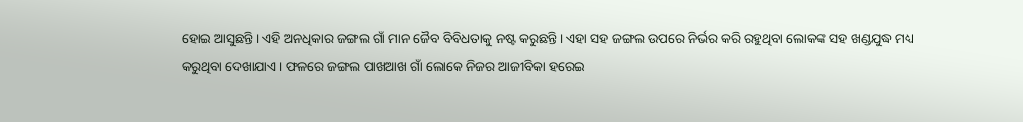ହୋଇ ଆସୁଛନ୍ତି। ଏହି ଅନଧିକାର ଜଙ୍ଗଲ ଗାଁ ମାନ ଜୈବ ବିବିଧତାକୁ ନଷ୍ଟ କରୁଛନ୍ତି। ଏହା ସହ ଜଙ୍ଗଲ ଉପରେ ନିର୍ଭର କରି ରହୁଥିବା ଲୋକଙ୍କ ସହ ଖଣ୍ଡଯୁଦ୍ଧ ମଧ୍ୟ କରୁଥିବା ଦେଖାଯାଏ। ଫଳରେ ଜଙ୍ଗଲ ପାଖଆଖ ଗାଁ ଲୋକେ ନିଜର ଆଜୀବିକା ହରେଇ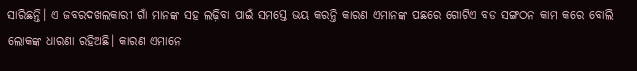ସାରିଛନ୍ତି। ଏ ଜବରଦଖଲକାରୀ ଗାଁ ମାନଙ୍କ ସହ ଲଢ଼ିବା ପାଇଁ ସମସ୍ତେ ଭୟ କରନ୍ତି କାରଣ ଏମାନଙ୍କ ପଛରେ ଗୋଟିଏ ବଡ ସଙ୍ଗଠନ କାମ କରେ ବୋଲି ଲୋକଙ୍କ ଧାରଣା ରହିଅଛି। କାରଣ ଏମାନେ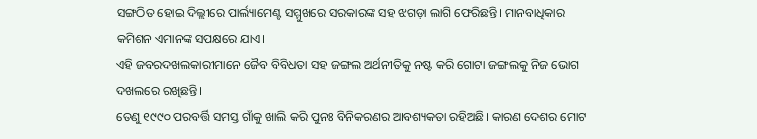ସଙ୍ଗଠିତ ହୋଇ ଦିଲ୍ଲୀରେ ପାର୍ଲ୍ୟାମେଣ୍ଟ ସମ୍ମୁଖରେ ସରକାରଙ୍କ ସହ ଝଗଡ଼ା ଲାଗି ଫେରିଛନ୍ତି। ମାନବାଧିକାର କମିଶନ ଏମାନଙ୍କ ସପକ୍ଷରେ ଯାଏ।
ଏହି ଜବରଦଖଲକାରୀମାନେ ଜୈବ ବିବିଧତା ସହ ଜଙ୍ଗଲ ଅର୍ଥନୀତିକୁ ନଷ୍ଟ କରି ଗୋଟା ଜଙ୍ଗଲକୁ ନିଜ ଭୋଗ ଦଖଲରେ ରଖିଛନ୍ତି।
ତେଣୁ ୧୯୯୦ ପରବର୍ତ୍ତି ସମସ୍ତ ଗାଁକୁ ଖାଲି କରି ପୁନଃ ବିନିକରଣର ଆବଶ୍ୟକତା ରହିଅଛି। କାରଣ ଦେଶର ମୋଟ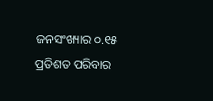ଜନସଂଖ୍ୟାର ୦.୧୫ ପ୍ରତିଶତ ପରିବାର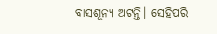ବାସଶୂନ୍ୟ ଅଟନ୍ତି। ସେହିପରି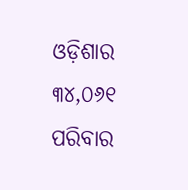ଓଡ଼ିଶାର ୩୪,୦୬୧ ପରିବାର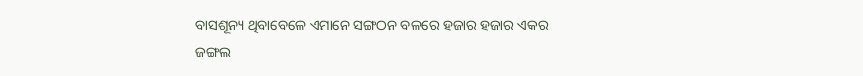ବାସଶୂନ୍ୟ ଥିବାବେଳେ ଏମାନେ ସଙ୍ଗଠନ ବଳରେ ହଜାର ହଜାର ଏକର ଜଙ୍ଗଲ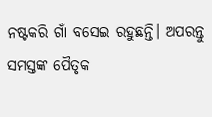ନଷ୍ଟକରି ଗାଁ ବସେଇ ରହୁଛନ୍ତି। ଅପରନ୍ତୁ ସମସ୍ତଙ୍କ ପୈତୃକ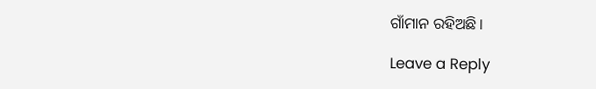ଗାଁମାନ ରହିଅଛି।

Leave a Reply